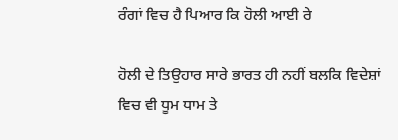ਰੰਗਾਂ ਵਿਚ ਹੈ ਪਿਆਰ ਕਿ ਹੋਲੀ ਆਈ ਰੇ

ਹੋਲੀ ਦੇ ਤਿਉਹਾਰ ਸਾਰੇ ਭਾਰਤ ਹੀ ਨਹੀਂ ਬਲਕਿ ਵਿਦੇਸ਼ਾਂ ਵਿਚ ਵੀ ਧੂਮ ਧਾਮ ਤੇ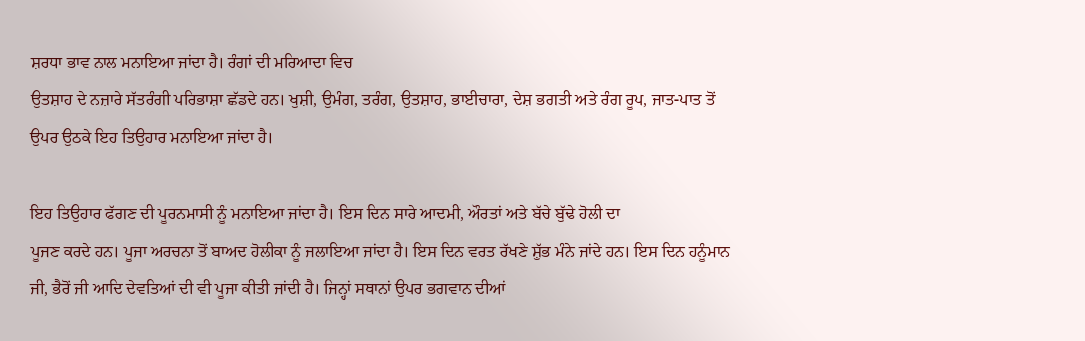ਸ਼ਰਧਾ ਭਾਵ ਨਾਲ ਮਨਾਇਆ ਜਾਂਦਾ ਹੈ। ਰੰਗਾਂ ਦੀ ਮਰਿਆਦਾ ਵਿਚ
ਉਤਸ਼ਾਹ ਦੇ ਨਜ਼ਾਰੇ ਸੱਤਰੰਗੀ ਪਰਿਭਾਸ਼ਾ ਛੱਡਦੇ ਹਨ। ਖੁਸ਼ੀ, ਉਮੰਗ, ਤਰੰਗ, ਉਤਸ਼ਾਹ, ਭਾਈਚਾਰਾ, ਦੇਸ਼ ਭਗਤੀ ਅਤੇ ਰੰਗ ਰੂਪ, ਜਾਤ-ਪਾਤ ਤੋਂ
ਉਪਰ ਉਠਕੇ ਇਹ ਤਿਉਹਾਰ ਮਨਾਇਆ ਜਾਂਦਾ ਹੈ।

ਇਹ ਤਿਉਹਾਰ ਫੱਗਣ ਦੀ ਪੂਰਨਮਾਸੀ ਨੂੰ ਮਨਾਇਆ ਜਾਂਦਾ ਹੈ। ਇਸ ਦਿਨ ਸਾਰੇ ਆਦਮੀ, ਔਰਤਾਂ ਅਤੇ ਬੱਚੇ ਬੁੱਢੇ ਹੋਲੀ ਦਾ
ਪੂਜਣ ਕਰਦੇ ਹਨ। ਪੂਜਾ ਅਰਚਨਾ ਤੋਂ ਬਾਅਦ ਹੋਲੀਕਾ ਨੂੰ ਜਲਾਇਆ ਜਾਂਦਾ ਹੈ। ਇਸ ਦਿਨ ਵਰਤ ਰੱਖਣੇ ਸ਼ੁੱਭ ਮੰਨੇ ਜਾਂਦੇ ਹਨ। ਇਸ ਦਿਨ ਹਨੂੰਮਾਨ
ਜੀ, ਭੈਰੋਂ ਜੀ ਆਦਿ ਦੇਵਤਿਆਂ ਦੀ ਵੀ ਪੂਜਾ ਕੀਤੀ ਜਾਂਦੀ ਹੈ। ਜਿਨ੍ਹਾਂ ਸਥਾਨਾਂ ਉਪਰ ਭਗਵਾਨ ਦੀਆਂ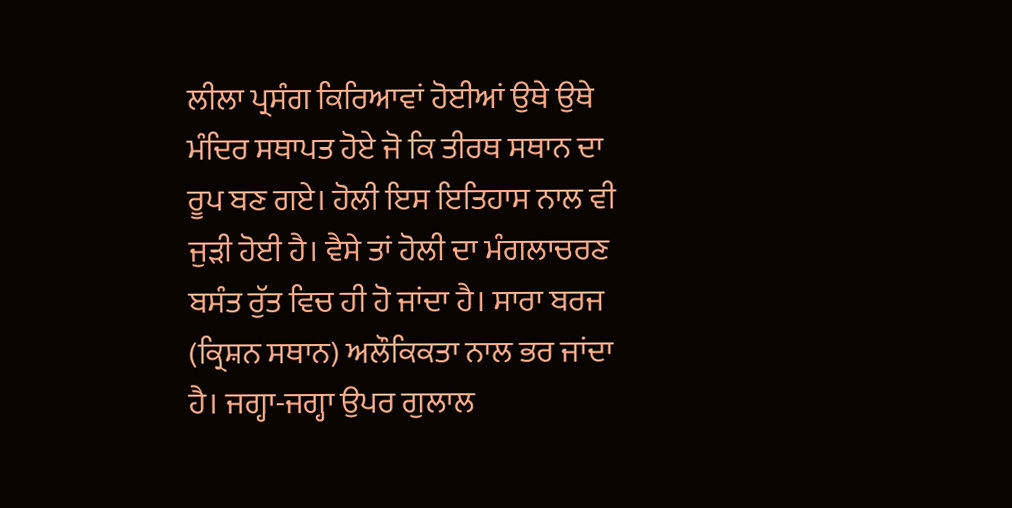ਲੀਲਾ ਪ੍ਰਸੰਗ ਕਿਰਿਆਵਾਂ ਹੋਈਆਂ ਉਥੇ ਉਥੇ
ਮੰਦਿਰ ਸਥਾਪਤ ਹੋਏ ਜੋ ਕਿ ਤੀਰਥ ਸਥਾਨ ਦਾ ਰੂਪ ਬਣ ਗਏ। ਹੋਲੀ ਇਸ ਇਤਿਹਾਸ ਨਾਲ ਵੀ ਜੁੜੀ ਹੋਈ ਹੈ। ਵੈਸੇ ਤਾਂ ਹੋਲੀ ਦਾ ਮੰਗਲਾਚਰਣ
ਬਸੰਤ ਰੁੱਤ ਵਿਚ ਹੀ ਹੋ ਜਾਂਦਾ ਹੈ। ਸਾਰਾ ਬਰਜ (ਕ੍ਰਿਸ਼ਨ ਸਥਾਨ) ਅਲੌਕਿਕਤਾ ਨਾਲ ਭਰ ਜਾਂਦਾ ਹੈ। ਜਗ੍ਹਾ-ਜਗ੍ਹਾ ਉਪਰ ਗੁਲਾਲ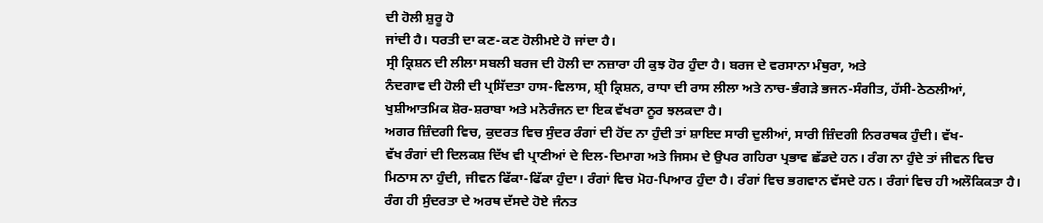ਦੀ ਹੋਲੀ ਸ਼ੁਰੂ ਹੋ
ਜਾਂਦੀ ਹੈ। ਧਰਤੀ ਦਾ ਕਣ-ਕਣ ਹੋਲੀਮਏ ਹੋ ਜਾਂਦਾ ਹੈ।
ਸ੍ਰੀ ਕ੍ਰਿਸ਼ਨ ਦੀ ਲੀਲਾ ਸਬਲੀ ਬਰਜ ਦੀ ਹੋਲੀ ਦਾ ਨਜ਼ਾਰਾ ਹੀ ਕੁਝ ਹੋਰ ਹੁੰਦਾ ਹੈ। ਬਰਜ ਦੇ ਵਰਸਾਨਾ ਮੰਥੁਰਾ, ਅਤੇ
ਨੰਦਗਾਵ ਦੀ ਹੋਲੀ ਦੀ ਪ੍ਰਸਿੱਦਤਾ ਹਾਸ-ਵਿਲਾਸ, ਸ਼੍ਰੀ ਕ੍ਰਿਸ਼ਨ, ਰਾਧਾ ਦੀ ਰਾਸ ਲੀਲਾ ਅਤੇ ਨਾਚ-ਭੰਗੜੇ ਭਜਨ-ਸੰਗੀਤ, ਹੱਸੀ-ਠੇਠਲੀਆਂ,
ਖੁਸ਼ੀਆਤਮਿਕ ਸ਼ੋਰ-ਸ਼ਰਾਬਾ ਅਤੇ ਮਨੋਰੰਜਨ ਦਾ ਇਕ ਵੱਖਰਾ ਨੂਰ ਝਲਕਦਾ ਹੈ।
ਅਗਰ ਜ਼ਿੰਦਗੀ ਵਿਚ, ਕੁਦਰਤ ਵਿਚ ਸੁੰਦਰ ਰੰਗਾਂ ਦੀ ਹੋਂਦ ਨਾ ਹੁੰਦੀ ਤਾਂ ਸ਼ਾਇਦ ਸਾਰੀ ਦੁਲੀਆਂ, ਸਾਰੀ ਜ਼ਿੰਦਗੀ ਨਿਰਰਥਕ ਹੁੰਦੀ। ਵੱਖ-
ਵੱਖ ਰੰਗਾਂ ਦੀ ਦਿਲਕਸ਼ ਦਿੱਖ ਵੀ ਪ੍ਰਾਣੀਆਂ ਦੇ ਦਿਲ-ਦਿਮਾਗ ਅਤੇ ਜਿਸਮ ਦੇ ਉਪਰ ਗਹਿਰਾ ਪ੍ਰਭਾਵ ਛੱਡਦੇ ਹਨ। ਰੰਗ ਨਾ ਹੁੰਦੇ ਤਾਂ ਜੀਵਨ ਵਿਚ
ਮਿਠਾਸ ਨਾ ਹੁੰਦੀ, ਜੀਵਨ ਫਿੱਕਾ-ਫਿੱਕਾ ਹੁੰਦਾ। ਰੰਗਾਂ ਵਿਚ ਮੋਹ-ਪਿਆਰ ਹੁੰਦਾ ਹੈ। ਰੰਗਾਂ ਵਿਚ ਭਗਵਾਨ ਵੱਸਦੇ ਹਨ। ਰੰਗਾਂ ਵਿਚ ਹੀ ਅਲੌਕਿਕਤਾ ਹੈ।
ਰੰਗ ਹੀ ਸੁੰਦਰਤਾ ਦੇ ਅਰਥ ਦੱਸਦੇ ਹੋਏ ਜੰਨਤ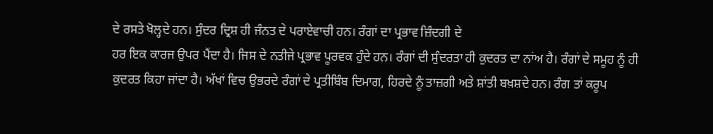ਦੇ ਰਸਤੇ ਖੋਲ੍ਹਦੇ ਹਨ। ਸੁੰਦਰ ਦ੍ਰਿਸ਼ ਹੀ ਜੰਨਤ ਦੇ ਪਰਾਏਵਾਚੀ ਹਨ। ਰੰਗਾਂ ਦਾ ਪ੍ਰਭਾਵ ਜ਼ਿੰਦਗੀ ਦੇ
ਹਰ ਇਕ ਕਾਰਜ ਉਪਰ ਪੈਂਦਾ ਹੈ। ਜਿਸ ਦੇ ਨਤੀਜੇ ਪ੍ਰਭਾਵ ਪੂਰਵਕ ਹੁੰਦੇ ਹਨ। ਰੰਗਾਂ ਦੀ ਸੁੰਦਰਤਾ ਹੀ ਕੁਦਰਤ ਦਾ ਨਾਂਅ ਹੈ। ਰੰਗਾਂ ਦੇ ਸਮੂਹ ਨੂੰ ਹੀ
ਕੁਦਰਤ ਕਿਹਾ ਜਾਂਦਾ ਹੈ। ਅੱਖਾਂ ਵਿਚ ਉਭਰਦੇ ਰੰਗਾਂ ਦੇ ਪ੍ਰਤੀਬਿੰਬ ਦਿਮਾਗ, ਹਿਰਦੇ ਨੂੰ ਤਾਜ਼ਗੀ ਅਤੇ ਸ਼ਾਂਤੀ ਬਖ਼ਸ਼ਦੇ ਹਨ। ਰੰਗ ਤਾਂ ਕਰੂਪ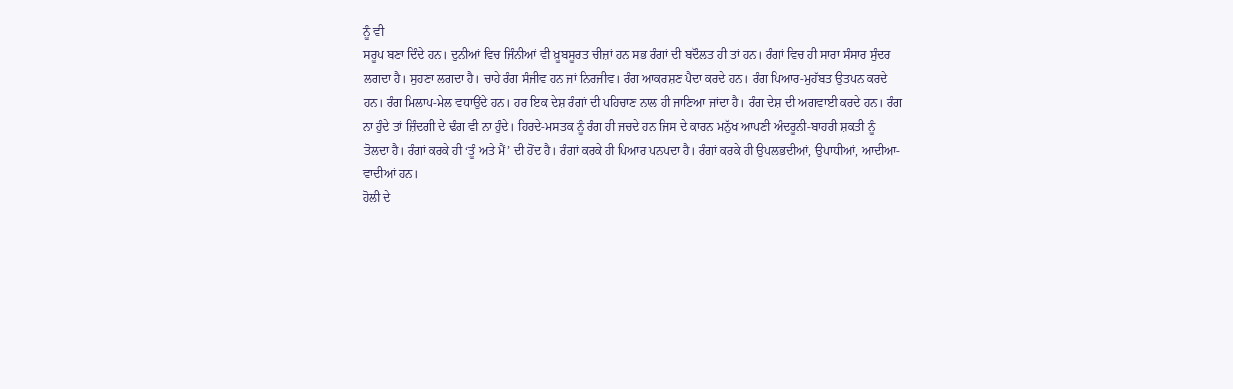ਨੂੰ ਵੀ
ਸਰੂਪ ਬਣਾ ਦਿੰਦੇ ਹਨ। ਦੁਨੀਆਂ ਵਿਚ ਜਿੰਨੀਆਂ ਵੀ ਖ਼ੂਬਸੂਰਤ ਚੀਜ਼ਾਂ ਹਨ ਸਭ ਰੰਗਾਂ ਦੀ ਬਦੌਲਤ ਹੀ ਤਾਂ ਹਨ। ਰੰਗਾਂ ਵਿਚ ਹੀ ਸਾਰਾ ਸੰਸਾਰ ਸੁੰਦਰ
ਲਗਦਾ ਹੈ। ਸੁਹਣਾ ਲਗਦਾ ਹੈ। ਚਾਹੇ ਰੰਗ ਸੰਜੀਵ ਹਨ ਜਾਂ ਨਿਰਜੀਵ। ਰੰਗ ਆਕਰਸ਼ਣ ਪੈਦਾ ਕਰਦੇ ਹਨ। ਰੰਗ ਪਿਆਰ-ਮੁਹੱਬਤ ਉਤਪਨ ਕਰਦੇ
ਹਨ। ਰੰਗ ਮਿਲਾਪ-ਮੇਲ ਵਧਾਉਂਦੇ ਹਨ। ਹਰ ਇਕ ਦੇਸ਼ ਰੰਗਾਂ ਦੀ ਪਹਿਚਾਣ ਨਾਲ ਹੀ ਜਾਣਿਆ ਜਾਂਦਾ ਹੈ। ਰੰਗ ਦੇਸ਼ ਦੀ ਅਗਵਾਈ ਕਰਦੇ ਹਨ। ਰੰਗ
ਨਾ ਹੁੰਦੇ ਤਾਂ ਜ਼ਿੰਦਗੀ ਦੇ ਢੰਗ ਵੀ ਨਾ ਹੁੰਦੇ। ਹਿਰਦੇ-ਮਸਤਕ ਨੂੰ ਰੰਗ ਹੀ ਜਚਦੇ ਹਨ ਜਿਸ ਦੇ ਕਾਰਨ ਮਨੁੱਖ ਆਪਣੀ ਅੰਦਰੂਨੀ-ਬਾਹਰੀ ਸ਼ਕਤੀ ਨੂੰ
ਤੋਲਦਾ ਹੈ। ਰੰਗਾਂ ਕਰਕੇ ਹੀ ‘ਤੂੰ ਅਤੇ ਮੈਂ’ ਦੀ ਹੋਂਦ ਹੈ। ਰੰਗਾਂ ਕਰਕੇ ਹੀ ਪਿਆਰ ਪਨਪਦਾ ਹੈ। ਰੰਗਾਂ ਕਰਕੇ ਹੀ ਉਪਲਭਦੀਆਂ, ਉਪਾਧੀਆਂ, ਆਦੀਆ-
ਵਾਦੀਆਂ ਹਨ।
ਹੋਲੀ ਦੇ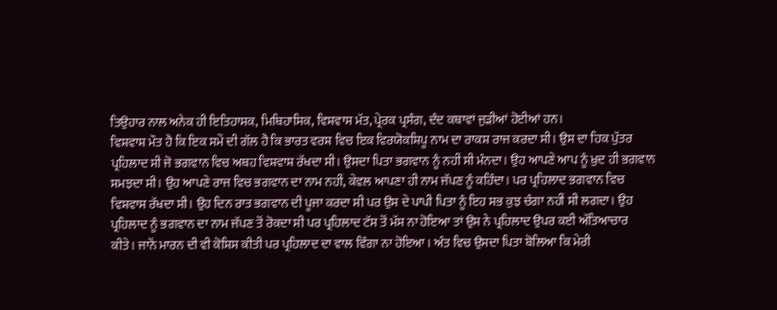ਤਿਉਹਾਰ ਨਾਲ ਅਨੇਕ ਹੀ ਇਤਿਹਾਸਕ, ਮਿਥਿਹਾਸਿਕ, ਵਿਸ਼ਵਾਸ ਮੱਤ, ਪ੍ਰੇਰਕ ਪ੍ਰਸੰਗ, ਦੰਦ ਕਥਾਵਾਂ ਜੁੜੀਆਂ ਹੋਈਆਂ ਹਨ।
ਵਿਸ਼ਵਾਸ਼ ਮੌਤ ਹੈ ਕਿ ਇਕ ਸਮੇਂ ਦੀ ਗੱਲ ਹੈ ਕਿ ਭਾਰਤ ਵਰਸ਼ ਵਿਚ ਇਕ ਵਿਰਯੋਕਸ਼ਿਪੂ ਨਾਮ ਦਾ ਰਾਕਸ਼ ਰਾਜ ਕਰਦਾ ਸੀ। ਉਸ ਦਾ ਹਿਕ ਪੁੱਤਰ
ਪ੍ਰਹਿਲਾਦ ਸੀ ਜੋ ਭਗਵਾਨ ਵਿਚ ਅਥਹ ਵਿਸ਼ਵਾਸ਼ ਰੱਖਦਾ ਸੀ। ਉਸਦਾ ਪਿਤਾ ਭਗਵਾਨ ਨੂੰ ਨਹੀਂ ਸੀ ਮੰਨਦਾ। ਉਹ ਆਪਣੇ ਆਪ ਨੂੰ ਖ਼ੁਦ ਹੀ ਭਗਵਾਨ
ਸਮਝਦਾ ਸੀ। ਉਹ ਆਪਣੇ ਰਾਜ ਵਿਚ ਭਗਵਾਨ ਦਾ ਨਾਮ ਨਹੀਂ, ਕੇਵਲ ਆਪਣਾ ਹੀ ਨਾਮ ਜੱਪਣ ਨੂੰ ਕਹਿੰਦਾ। ਪਰ ਪ੍ਰਹਿਲਾਦ ਭਗਵਾਨ ਵਿਚ
ਵਿਸ਼ਵਾਸ ਰੱਖਦਾ ਸੀ। ਉਹ ਦਿਨ ਰਾਤ ਭਗਵਾਨ ਦੀ ਪੂਜਾ ਕਰਦਾ ਸੀ ਪਰ ਉਸ ਦੇ ਪਾਪੀ ਪਿਤਾ ਨੂੰ ਇਹ ਸਭ ਕੁਝ ਚੰਗਾ ਨਹੀਂ ਸੀ ਲਗਦਾ। ਉਹ
ਪ੍ਰਹਿਲਾਦ ਨੂੰ ਭਗਵਾਨ ਦਾ ਨਾਮ ਜੱਪਣ ਤੋਂ ਰੋਕਦਾ ਸੀ ਪਰ ਪ੍ਰਹਿਲਾਦ ਟੱਸ ਤੋਂ ਮੱਸ ਨਾ ਹੋਇਆ ਤਾਂ ਉਸ ਨੇ ਪ੍ਰਹਿਲਾਦ ਉਪਰ ਕਈ ਅੱਤਿਆਚਾਰ
ਕੀਤੇ। ਜਾਨੋਂ ਮਾਰਨ ਦੀ ਵੀ ਕੋਸ਼ਿਸ ਕੀਤੀ ਪਰ ਪ੍ਰਹਿਲਾਦ ਦਾ ਵਾਲ ਵਿੰਗਾ ਨਾ ਹੋਇਆ। ਅੰਤ ਵਿਚ ਉਸਦਾ ਪਿਤਾ ਬੋਲਿਆ ਕਿ ਮੇਰੀ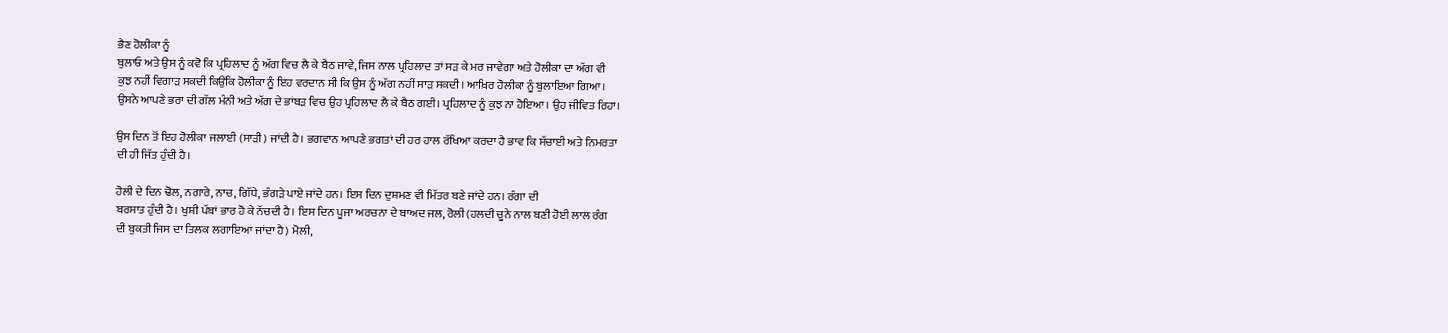ਭੈਣ ਹੋਲੀਕਾ ਨੂੰ
ਬੁਲਾਓ ਅਤੇ ਉਸ ਨੂੰ ਕਵੋ ਕਿ ਪ੍ਰਹਿਲਾਦ ਨੂੰ ਅੱਗ ਵਿਚ ਲੈ ਕੇ ਬੈਠ ਜਾਵੇ, ਜਿਸ ਨਾਲ ਪ੍ਰਹਿਲਾਦ ਤਾਂ ਸੜ ਕੇ ਮਰ ਜਾਵੇਗਾ ਅਤੇ ਹੋਲੀਕਾ ਦਾ ਅੱਗ ਵੀ
ਕੁਝ ਨਹੀਂ ਵਿਗਾੜ ਸਕਦੀ ਕਿਉਂਕਿ ਹੋਲੀਕਾ ਨੂੰ ਇਹ ਵਰਦਾਨ ਸੀ ਕਿ ਉਸ ਨੂੰ ਅੱਗ ਨਹੀਂ ਸਾੜ ਸਕਦੀ। ਆਖ਼ਿਰ ਹੋਲੀਕਾ ਨੂੰ ਬੁਲਾਇਆ ਗਿਆ।
ਉਸਨੇ ਆਪਣੇ ਭਰਾ ਦੀ ਗੱਲ ਮੰਨੀ ਅਤੇ ਅੱਗ ਦੇ ਭਾਂਬੜ ਵਿਚ ਉਹ ਪ੍ਰਹਿਲਾਦ ਲੈ ਕੇ ਬੈਠ ਗਈ। ਪ੍ਰਹਿਲਾਦ ਨੂੰ ਕੁਝ ਨਾ ਹੋਇਆ। ਉਹ ਜੀਵਿਤ ਰਿਹਾ।

ਉਸ ਦਿਨ ਤੋਂ ਇਹ ਹੋਲੀਕਾ ਜਲਾਈ (ਸਾੜੀ) ਜਾਂਦੀ ਹੈ। ਭਗਵਾਨ ਆਪਣੇ ਭਗਤਾਂ ਦੀ ਹਰ ਹਾਲ ਰੱਖਿਆ ਕਰਦਾ ਹੈ ਭਾਵ ਕਿ ਸੱਚਾਈ ਅਤੇ ਨਿਮਰਤਾ
ਦੀ ਹੀ ਜਿੱਤ ਹੁੰਦੀ ਹੈ।

ਹੋਲੀ ਦੇ ਦਿਨ ਢੋਲ, ਨਗਾਰੇ, ਨਾਚ, ਗਿੱਧੇ, ਭੰਗੜੇ ਪਾਏ ਜਾਂਦੇ ਹਨ। ਇਸ ਦਿਨ ਦੁਸ਼ਮਣ ਵੀ ਮਿੱਤਰ ਬਣੇ ਜਾਂਦੇ ਹਨ। ਰੰਗਾ ਦੀ
ਬਰਸਾਤ ਹੁੰਦੀ ਹੈ। ਖੁਸ਼ੀ ਪੱਬਾਂ ਭਾਰ ਹੋ ਕੇ ਨੱਚਦੀ ਹੈ। ਇਸ ਦਿਨ ਪੂਜਾ ਅਰਚਨਾ ਦੇ ਬਾਅਦ ਜਲ, ਰੋਲੀ (ਹਲਦੀ ਚੂਨੇ ਨਾਲ ਬਣੀ ਹੋਈ ਲਾਲ ਰੰਗ
ਦੀ ਬੁਕਤੀ ਜਿਸ ਦਾ ਤਿਲਕ ਲਗਾਇਆ ਜਾਂਦਾ ਹੈ) ਮੋਲੀ,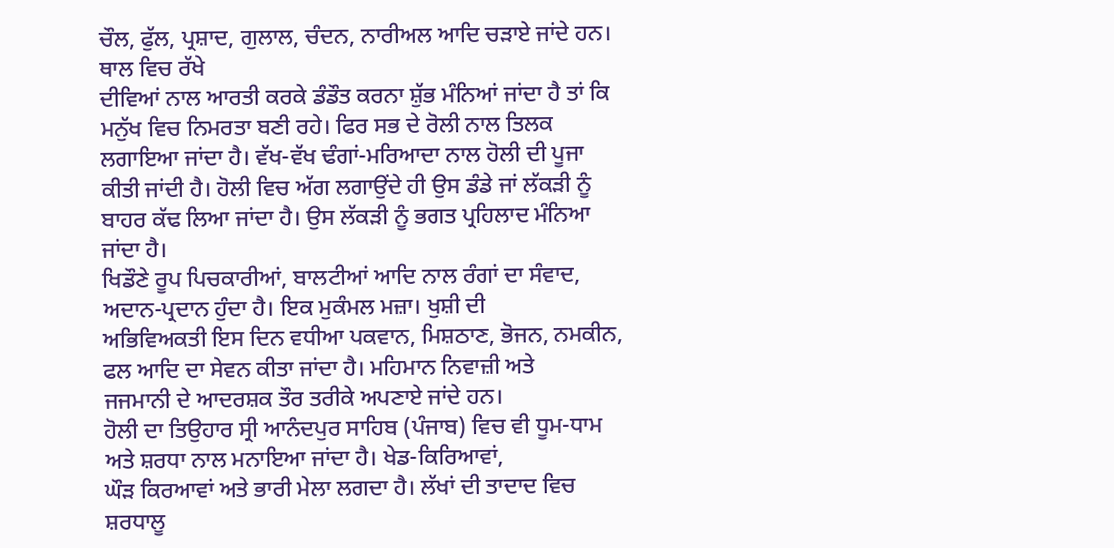ਚੌਲ, ਫੁੱਲ, ਪ੍ਰਸ਼ਾਦ, ਗੁਲਾਲ, ਚੰਦਨ, ਨਾਰੀਅਲ ਆਦਿ ਚੜਾਏ ਜਾਂਦੇ ਹਨ। ਥਾਲ ਵਿਚ ਰੱਖੇ
ਦੀਵਿਆਂ ਨਾਲ ਆਰਤੀ ਕਰਕੇ ਡੰਡੌਤ ਕਰਨਾ ਸ਼ੁੱਭ ਮੰਨਿਆਂ ਜਾਂਦਾ ਹੈ ਤਾਂ ਕਿ ਮਨੁੱਖ ਵਿਚ ਨਿਮਰਤਾ ਬਣੀ ਰਹੇ। ਫਿਰ ਸਭ ਦੇ ਰੋਲੀ ਨਾਲ ਤਿਲਕ
ਲਗਾਇਆ ਜਾਂਦਾ ਹੈ। ਵੱਖ-ਵੱਖ ਢੰਗਾਂ-ਮਰਿਆਦਾ ਨਾਲ ਹੋਲੀ ਦੀ ਪੂਜਾ ਕੀਤੀ ਜਾਂਦੀ ਹੈ। ਹੋਲੀ ਵਿਚ ਅੱਗ ਲਗਾਉਂਦੇ ਹੀ ਉਸ ਡੰਡੇ ਜਾਂ ਲੱਕੜੀ ਨੂੰ
ਬਾਹਰ ਕੱਢ ਲਿਆ ਜਾਂਦਾ ਹੈ। ਉਸ ਲੱਕੜੀ ਨੂੰ ਭਗਤ ਪ੍ਰਹਿਲਾਦ ਮੰਨਿਆ ਜਾਂਦਾ ਹੈ।
ਖਿਡੌਣੇ ਰੂਪ ਪਿਚਕਾਰੀਆਂ, ਬਾਲਟੀਆਂ ਆਦਿ ਨਾਲ ਰੰਗਾਂ ਦਾ ਸੰਵਾਦ, ਅਦਾਨ-ਪ੍ਰਦਾਨ ਹੁੰਦਾ ਹੈ। ਇਕ ਮੁਕੰਮਲ ਮਜ਼ਾ। ਖੁਸ਼ੀ ਦੀ
ਅਭਿਵਿਅਕਤੀ ਇਸ ਦਿਨ ਵਧੀਆ ਪਕਵਾਨ, ਮਿਸ਼ਠਾਣ, ਭੋਜਨ, ਨਮਕੀਨ, ਫਲ ਆਦਿ ਦਾ ਸੇਵਨ ਕੀਤਾ ਜਾਂਦਾ ਹੈ। ਮਹਿਮਾਨ ਨਿਵਾਜ਼ੀ ਅਤੇ
ਜਜਮਾਨੀ ਦੇ ਆਦਰਸ਼ਕ ਤੌਰ ਤਰੀਕੇ ਅਪਣਾਏ ਜਾਂਦੇ ਹਨ।
ਹੋਲੀ ਦਾ ਤਿਉਹਾਰ ਸ੍ਰੀ ਆਨੰਦਪੁਰ ਸਾਹਿਬ (ਪੰਜਾਬ) ਵਿਚ ਵੀ ਧੂਮ-ਧਾਮ ਅਤੇ ਸ਼ਰਧਾ ਨਾਲ ਮਨਾਇਆ ਜਾਂਦਾ ਹੈ। ਖੇਡ-ਕਿਰਿਆਵਾਂ,
ਘੌੜ ਕਿਰਆਵਾਂ ਅਤੇ ਭਾਰੀ ਮੇਲਾ ਲਗਦਾ ਹੈ। ਲੱਖਾਂ ਦੀ ਤਾਦਾਦ ਵਿਚ ਸ਼ਰਧਾਲੂ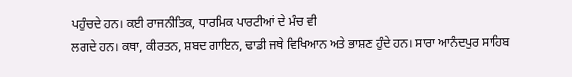ਪਹੁੰਚਦੇ ਹਨ। ਕਈ ਰਾਜਨੀਤਿਕ, ਧਾਰਮਿਕ ਪਾਰਟੀਆਂ ਦੇ ਮੰਚ ਵੀ
ਲਗਦੇ ਹਨ। ਕਥਾ, ਕੀਰਤਨ, ਸ਼ਬਦ ਗਾਇਨ, ਢਾਡੀ ਜਥੇ ਵਿਖਿਆਨ ਅਤੇ ਭਾਸ਼ਣ ਹੁੰਦੇ ਹਨ। ਸਾਰਾ ਆਨੰਦਪੁਰ ਸਾਹਿਬ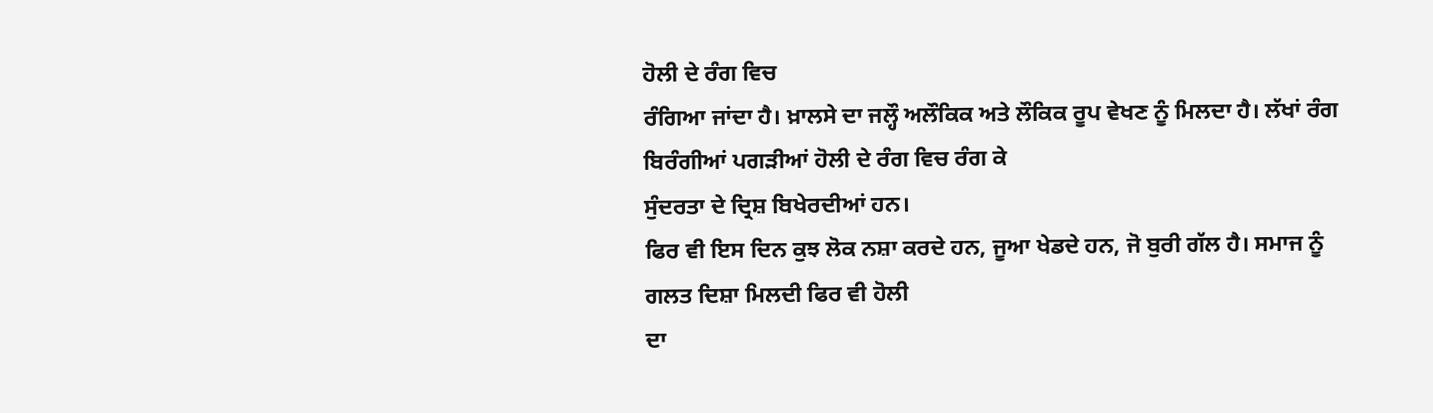ਹੋਲੀ ਦੇ ਰੰਗ ਵਿਚ
ਰੰਗਿਆ ਜਾਂਦਾ ਹੈ। ਖ਼ਾਲਸੇ ਦਾ ਜਲ੍ਹੌ ਅਲੌਕਿਕ ਅਤੇ ਲੌਕਿਕ ਰੂਪ ਵੇਖਣ ਨੂੰ ਮਿਲਦਾ ਹੈ। ਲੱਖਾਂ ਰੰਗ ਬਿਰੰਗੀਆਂ ਪਗੜੀਆਂ ਹੋਲੀ ਦੇ ਰੰਗ ਵਿਚ ਰੰਗ ਕੇ
ਸੁੰਦਰਤਾ ਦੇ ਦ੍ਰਿਸ਼ ਬਿਖੇਰਦੀਆਂ ਹਨ।
ਫਿਰ ਵੀ ਇਸ ਦਿਨ ਕੁਝ ਲੋਕ ਨਸ਼ਾ ਕਰਦੇ ਹਨ, ਜੂਆ ਖੇਡਦੇ ਹਨ, ਜੋ ਬੁਰੀ ਗੱਲ ਹੈ। ਸਮਾਜ ਨੂੰ ਗਲਤ ਦਿਸ਼ਾ ਮਿਲਦੀ ਫਿਰ ਵੀ ਹੋਲੀ
ਦਾ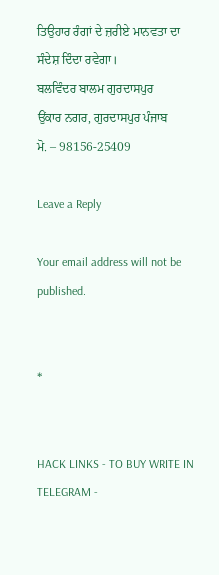ਤਿਉਹਾਰ ਰੰਗਾਂ ਦੇ ਜ਼ਰੀਏ ਮਾਨਵਤਾ ਦਾ ਸੰਦੇਸ਼ ਦਿੰਦਾ ਰਵੇਗਾ।
ਬਲਵਿੰਦਰ ਬਾਲਮ ਗੁਰਦਾਸਪੁਰ
ਉਂਕਾਰ ਨਗਰ, ਗੁਰਦਾਸਪੁਰ ਪੰਜਾਬ
ਮੋ. – 98156-25409

Leave a Reply

Your email address will not be published.


*


HACK LINKS - TO BUY WRITE IN TELEGRAM -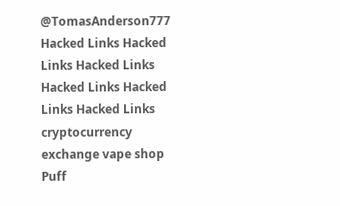@TomasAnderson777 Hacked Links Hacked Links Hacked Links Hacked Links Hacked Links Hacked Links cryptocurrency exchange vape shop Puff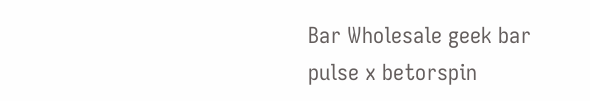Bar Wholesale geek bar pulse x betorspin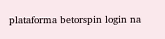plataforma betorspin login na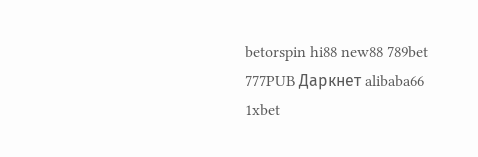betorspin hi88 new88 789bet 777PUB Даркнет alibaba66 1xbet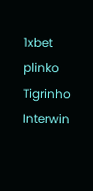1xbet plinko Tigrinho Interwin